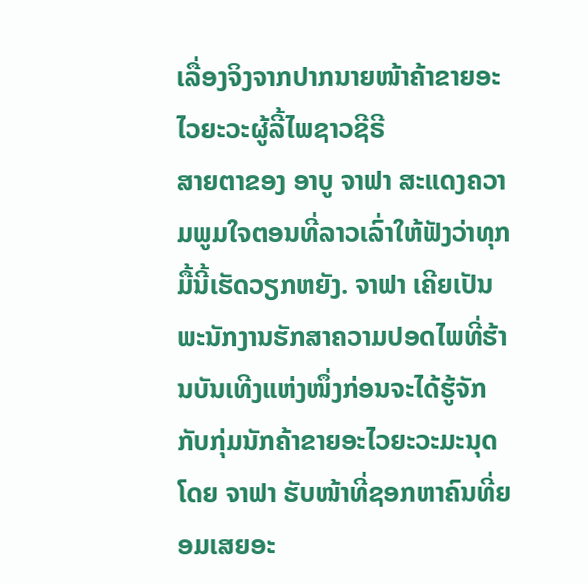ເລື່ອງຈິງຈາກປາກນາຍໜ້າຄ້າຂາຍອະໄວຍະວະຜູ້ລີ້ໄພຊາວຊີຣີ
ສາຍຕາຂອງ ອາບູ ຈາຟາ ສະແດງຄວາມພູມໃຈຕອນທີ່ລາວເລົ່າໃຫ້ຟັງວ່າທຸກມື້ນີ້ເຮັດວຽກຫຍັງ. ຈາຟາ ເຄີຍເປັນພະນັກງານຮັກສາຄວາມປອດໄພທີ່ຮ້ານບັນເທີງແຫ່ງໜຶ່ງກ່ອນຈະໄດ້ຮູ້ຈັກກັບກຸ່ມນັກຄ້າຂາຍອະໄວຍະວະມະນຸດ ໂດຍ ຈາຟາ ຮັບໜ້າທີ່ຊອກຫາຄົນທີ່ຍອມເສຍອະ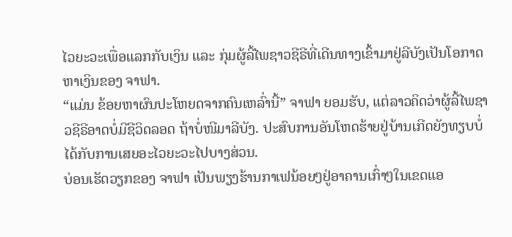ໄວຍະວະເພື່ອແລກກັບເງິນ ແລະ ກຸ່ມຜູ້ລີ້ໄພຊາວຊີຣີທີ່ເດີນທາງເຂົ້າມາຢູ່ລີບັງເປັນໂອກາດຫາເງິນຂອງ ຈາຟາ.
“ແມ່ນ ຂ້ອຍຫາຜົນປະໂຫຍດຈາກຄົນເຫລົ່ານີ້” ຈາຟາ ຍອມຮັບ, ແຕ່ລາວຄິດວ່າຜູ້ລີ້ໄພຊາວຊີຣີອາດບໍ່ມີຊີວິດລອດ ຖ້າບໍ່ໜີມາລີບັງ. ປະສົບການອັນໂຫດຮ້າຍຢູ່ບ້ານເກີດຍັງທຽບບໍ່ໄດ້ກັບການເສຍອະໄວຍະວະໄປບາງສ່ວນ.
ບ່ອນເຮັດວຽກຂອງ ຈາຟາ ເປັນພຽງຮ້ານກາເຟນ້ອຍໆຢູ່ອາຄານເກົ່າໆໃນເຂດແອ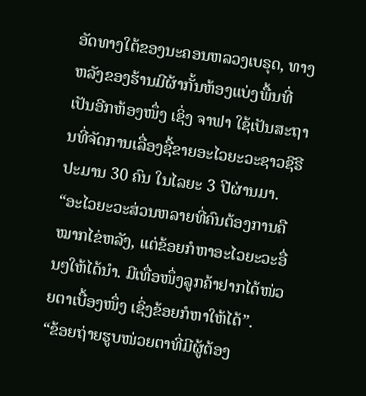ອັດທາງໃຕ້ຂອງນະຄອນຫລວງເບຣຸດ, ທາງຫລັງຂອງຮ້ານມີຜ້າກັ້ນຫ້ອງແບ່ງພື້ນທີ່ເປັນອີກຫ້ອງໜຶ່ງ ເຊິ່ງ ຈາຟາ ໃຊ້ເປັນສະຖານທີ່ຈັດການເລື່ອງຊື້ຂາຍອະໄວຍະວະຊາວຊີຣີປະມານ 30 ຄົນ ໃນໄລຍະ 3 ປີຜ່ານມາ.
“ອະໄວຍະວະສ່ວນຫລາຍທີ່ຄົນຕ້ອງການຄືໝາກໄຂ່ຫລັງ, ແຕ່ຂ້ອຍກໍຫາອະໄວຍະວະອື່ນໆໃຫ້ໄດ້ນຳ. ມີເທື່ອໜຶ່ງລູກຄ້າຢາກໄດ້ໜ່ວຍຕາເບື້ອງໜຶ່ງ ເຊິ່ງຂ້ອຍກໍຫາໃຫ້ໄດ້”.
“ຂ້ອຍຖ່າຍຮູບໜ່ວຍຕາທີ່ມີຜູ້ຕ້ອງ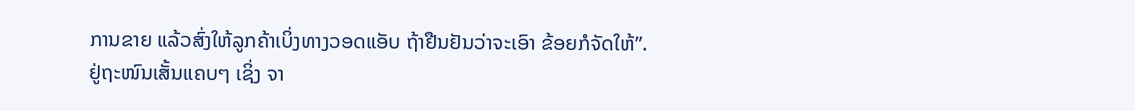ການຂາຍ ແລ້ວສົ່ງໃຫ້ລູກຄ້າເບິ່ງທາງວອດແອັບ ຖ້າຢືນຢັນວ່າຈະເອົາ ຂ້ອຍກໍຈັດໃຫ້”.
ຢູ່ຖະໜົນເສັ້ນແຄບໆ ເຊິ່ງ ຈາ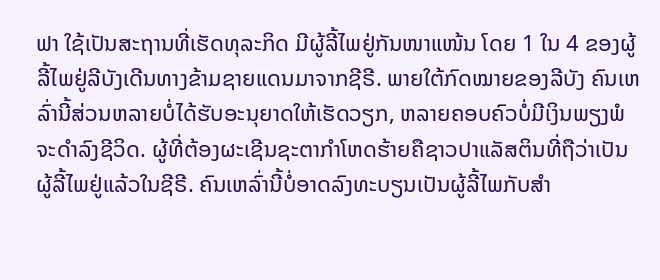ຟາ ໃຊ້ເປັນສະຖານທີ່ເຮັດທຸລະກິດ ມີຜູ້ລີ້ໄພຢູ່ກັນໜາແໜ້ນ ໂດຍ 1 ໃນ 4 ຂອງຜູ້ລີ້ໄພຢູ່ລີບັງເດີນທາງຂ້າມຊາຍແດນມາຈາກຊີຣີ. ພາຍໃຕ້ກົດໝາຍຂອງລີບັງ ຄົນເຫລົ່ານີ້ສ່ວນຫລາຍບໍ່ໄດ້ຮັບອະນຸຍາດໃຫ້ເຮັດວຽກ, ຫລາຍຄອບຄົວບໍ່ມີເງິນພຽງພໍຈະດຳລົງຊີວິດ. ຜູ້ທີ່ຕ້ອງຜະເຊີນຊະຕາກຳໂຫດຮ້າຍຄືຊາວປາແລັສຕິນທີ່ຖືວ່າເປັນຜູ້ລີ້ໄພຢູ່ແລ້ວໃນຊີຣີ. ຄົນເຫລົ່ານີ້ບໍ່ອາດລົງທະບຽນເປັນຜູ້ລີ້ໄພກັບສຳ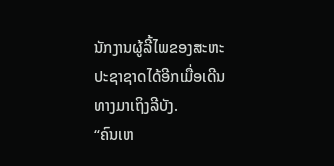ນັກງານຜູ້ລີ້ໄພຂອງສະຫະປະຊາຊາດໄດ້ອີກເມື່ອເດີນທາງມາເຖິງລີບັງ.
“ຄົນເຫ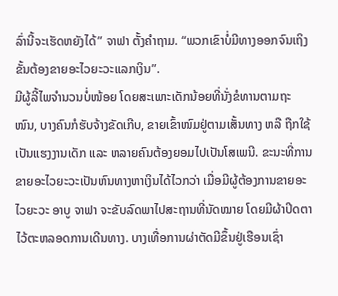ລົ່ານີ້ຈະເຮັດຫຍັງໄດ້” ຈາຟາ ຕັ້ງຄຳຖາມ. “ພວກເຂົາບໍ່ມີທາງອອກຈົນເຖິງຂັ້ນຕ້ອງຂາຍອະໄວຍະວະແລກເງິນ”.
ມີຜູ້ລີ້ໄພຈຳນວນບໍ່ໜ້ອຍ ໂດຍສະເພາະເດັກນ້ອຍທີ່ນັ່ງຂໍທານຕາມຖະໜົນ, ບາງຄົນກໍຮັບຈ້າງຂັດເກີບ, ຂາຍເຂົ້າໜົມຢູ່ຕາມເສັ້ນທາງ ຫລື ຖືກໃຊ້ເປັນແຮງງານເດັກ ແລະ ຫລາຍຄົນຕ້ອງຍອມໄປເປັນໂສເພນີ. ຂະນະທີ່ການຂາຍອະໄວຍະວະເປັນຫົນທາງຫາເງິນໄດ້ໄວກວ່າ ເມື່ອມີຜູ້ຕ້ອງການຂາຍອະໄວຍະວະ ອາບູ ຈາຟາ ຈະຂັບລົດພາໄປສະຖານທີ່ນັດໝາຍ ໂດຍມີຜ້າປິດຕາໄວ້ຕະຫລອດການເດີນທາງ. ບາງເທື່ອການຜ່າຕັດມີຂຶ້ນຢູ່ເຮືອນເຊົ່າ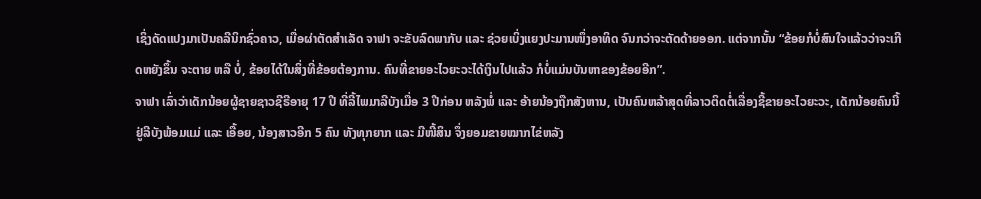ເຊິ່ງດັດແປງມາເປັນຄລີນິກຊົ່ວຄາວ, ເມື່ອຜ່າຕັດສຳເລັດ ຈາຟາ ຈະຂັບລົດພາກັບ ແລະ ຊ່ວຍເບິ່ງແຍງປະມານໜຶ່ງອາທິດ ຈົນກວ່າຈະຕັດດ້າຍອອກ. ແຕ່ຈາກນັ້ນ “ຂ້ອຍກໍບໍ່ສົນໃຈແລ້ວວ່າຈະເກີດຫຍັງຂຶ້ນ ຈະຕາຍ ຫລື ບໍ່, ຂ້ອຍໄດ້ໃນສິ່ງທີ່ຂ້ອຍຕ້ອງການ. ຄົນທີ່ຂາຍອະໄວຍະວະໄດ້ເງິນໄປແລ້ວ ກໍບໍ່ແມ່ນບັນຫາຂອງຂ້ອຍອີກ”.
ຈາຟາ ເລົ່າວ່າເດັກນ້ອຍຜູ້ຊາຍຊາວຊີຣີອາຍຸ 17 ປີ ທີ່ລີ້ໄພມາລີບັງເມື່ອ 3 ປີກ່ອນ ຫລັງພໍ່ ແລະ ອ້າຍນ້ອງຖືກສັງຫານ, ເປັນຄົນຫລ້າສຸດທີ່ລາວຕິດຕໍ່ເລື່ອງຊີ້ຂາຍອະໄວຍະວະ, ເດັກນ້ອຍຄົນນີ້ຢູ່ລີບັງພ້ອມແມ່ ແລະ ເອື້ອຍ, ນ້ອງສາວອີກ 5 ຄົນ ທັງທຸກຍາກ ແລະ ມີໜີ້ສິນ ຈຶ່ງຍອມຂາຍໝາກໄຂ່ຫລັງ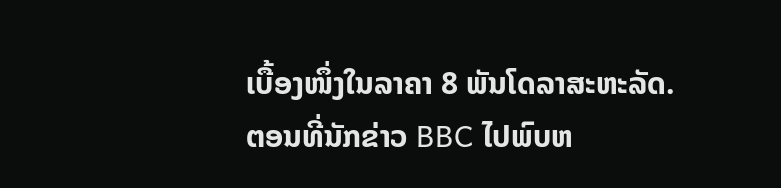ເບື້ອງໜຶ່ງໃນລາຄາ 8 ພັນໂດລາສະຫະລັດ.
ຕອນທີ່ນັກຂ່າວ BBC ໄປພົບຫ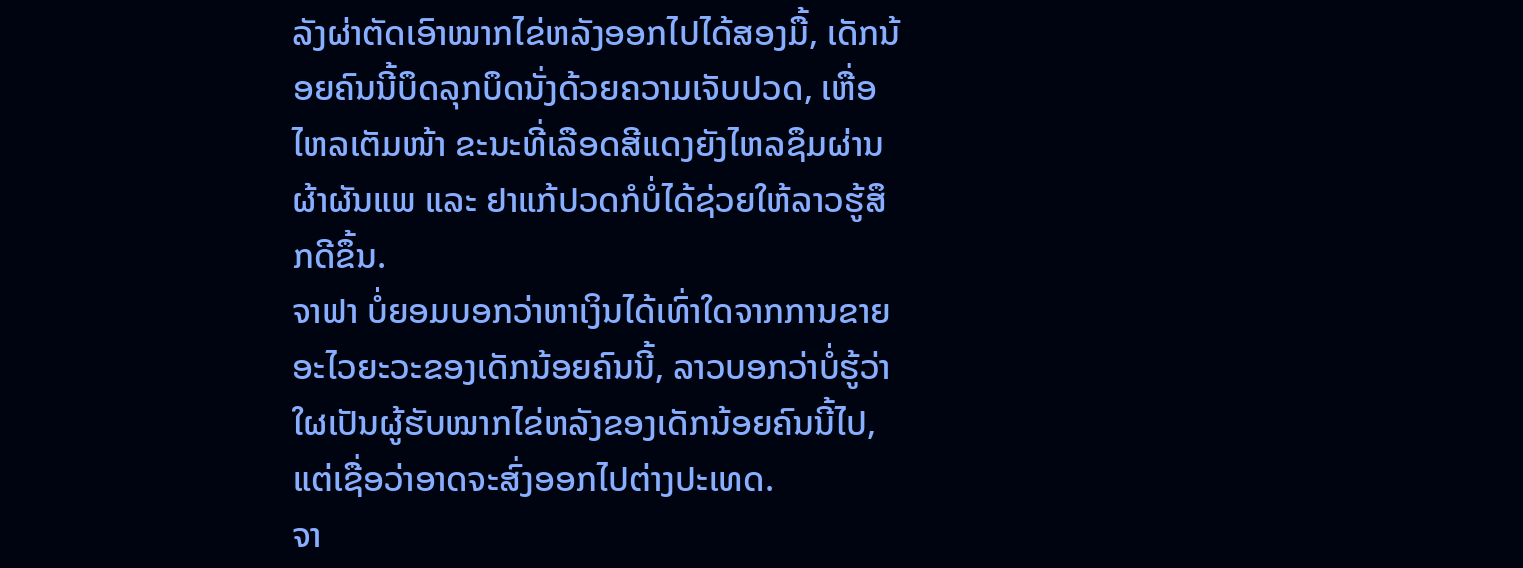ລັງຜ່າຕັດເອົາໝາກໄຂ່ຫລັງອອກໄປໄດ້ສອງມື້, ເດັກນ້ອຍຄົນນີ້ບຶດລຸກບຶດນັ່ງດ້ວຍຄວາມເຈັບປວດ, ເຫື່ອໄຫລເຕັມໜ້າ ຂະນະທີ່ເລືອດສີແດງຍັງໄຫລຊຶມຜ່ານຜ້າຜັນແພ ແລະ ຢາແກ້ປວດກໍບໍ່ໄດ້ຊ່ວຍໃຫ້ລາວຮູ້ສຶກດີຂຶ້ນ.
ຈາຟາ ບໍ່ຍອມບອກວ່າຫາເງິນໄດ້ເທົ່າໃດຈາກການຂາຍອະໄວຍະວະຂອງເດັກນ້ອຍຄົນນີ້, ລາວບອກວ່າບໍ່ຮູ້ວ່າໃຜເປັນຜູ້ຮັບໝາກໄຂ່ຫລັງຂອງເດັກນ້ອຍຄົນນີ້ໄປ, ແຕ່ເຊື່ອວ່າອາດຈະສົ່ງອອກໄປຕ່າງປະເທດ.
ຈາ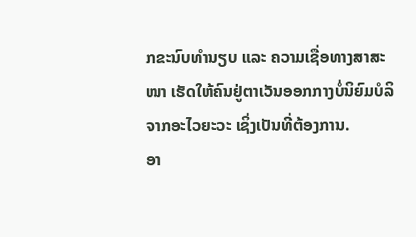ກຂະນົບທຳນຽບ ແລະ ຄວາມເຊື່ອທາງສາສະໜາ ເຮັດໃຫ້ຄົນຢູ່ຕາເວັນອອກກາງບໍ່ນິຍົມບໍລິຈາກອະໄວຍະວະ ເຊິ່ງເປັນທີ່ຕ້ອງການ.
ອາ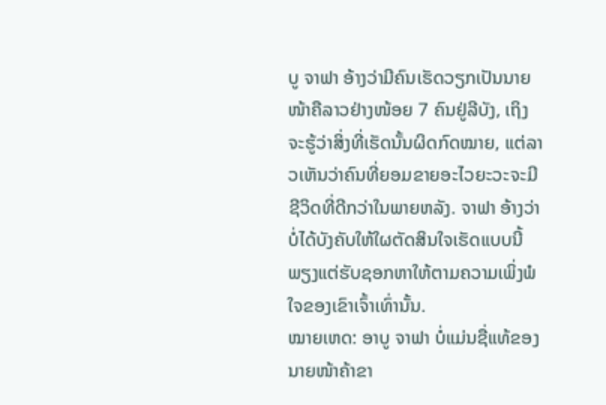ບູ ຈາຟາ ອ້າງວ່າມີຄົນເຮັດວຽກເປັນນາຍໜ້າຄືລາວຢ່າງໜ້ອຍ 7 ຄົນຢູ່ລີບັງ, ເຖິງຈະຮູ້ວ່າສິ່ງທີ່ເຮັດນັ້ນຜິດກົດໝາຍ, ແຕ່ລາວເຫັນວ່າຄົນທີ່ຍອມຂາຍອະໄວຍະວະຈະມີຊີວິດທີ່ດີກວ່າໃນພາຍຫລັງ. ຈາຟາ ອ້າງວ່າບໍ່ໄດ້ບັງຄັບໃຫ້ໃຜຕັດສິນໃຈເຮັດແບບນີ້ ພຽງແຕ່ຮັບຊອກຫາໃຫ້ຕາມຄວາມເພິ່ງພໍໃຈຂອງເຂົາເຈົ້າເທົ່ານັ້ນ.
ໝາຍເຫດ: ອາບູ ຈາຟາ ບໍ່ແມ່ນຊື່ແທ້ຂອງນາຍໜ້າຄ້າຂາ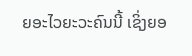ຍອະໄວຍະວະຄົນນີ້ ເຊິ່ງຍອ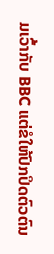ມເວົ້າກັບ BBC ແຕ່ຂໍໃຫ້ປົກປິດຕົວຕົນ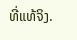ທີ່ແທ້ຈິງ.